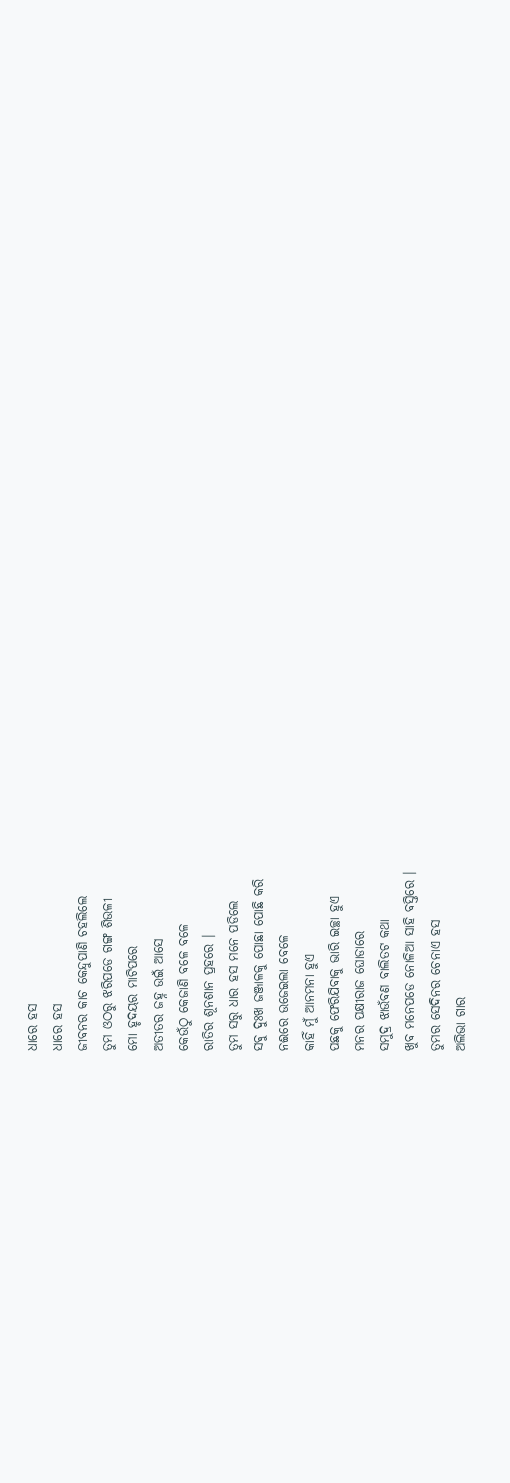ଧାରେ ହସ
ଧାରେ ହସ
ଜୀବନର କାଚ କେନ୍ଦୁପାଣି ଚହଲିଲେ
ତୁମ ଓଠରୁ ଝରିପଡେ ଗଙ୍ଗ ଶିଉଳୀ
ମୋ ହୃଦୟର ମାଟିପରେ
ଅତୀତର ଜହ୍ନ ଉଇଁ ଆସେ
କେଉଁଠୁ କେଜାଣି ବଳେ ବଳେ
ରାତିର ଶୂନଶାନ ପ୍ରହରେ ।
ତୁମ ସରୁ ଧାର ହସ ମନେ ପଡିଲେ
ସଵୁ ଦୁଃଖ ଜଞ୍ଜାଳକୁ ପୋଛା ପୋଛି କରି
ନଈରେ ଉଜେଇଲା ବେଳେ
କାହିଁ ମୁଁ ଆନମନା ହୁଏ
ପଛକୁ ଫେରିଯିବାକୁ ଭାରି ଇଚ୍ଛା ହୁଏ
ମନର ପକ୍ଷୀରାଜ ଘୋଡାରେ
ସମୁଦ୍ର ଝାଉଁବଣ ବାଲିତଟ କଥା
ଖୁବ ମନେପଡେ ନୋଳିଆ ସାହି ବସ୍ତିରେ ।
ତୁମର ସେଦିନର ଚେନାଏ ହସ
ଅଲିଭା ଗାର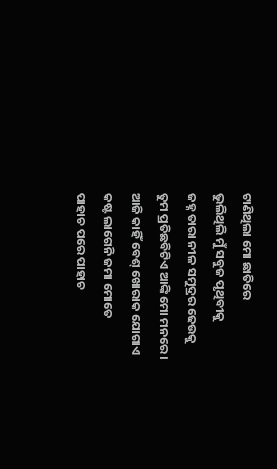ଟାଣିଥିଲା ମୋ ଛାତିରେ
ଭୁଲିଥିଲି ମୁଁ ସବୁଜ ପୃଥିବୀକୁ
ଜହ୍ନ ତାରା ନୀଳ ସମୁଦ୍ରର ଢେଉକୁ
ତୁମ ପ୍ରତିଛବିଟିଏ ଆଙ୍କି ମୋ ମନରେ ।
ଆଜି କାହିଁ ବେଶ୍ ଖୋରାକ ଯୋଗାଏ
କଷ୍ଟ ଲାଗେନି ଜମା ମୋତେ
ପାହାଚ ପରେ ପାହାଚ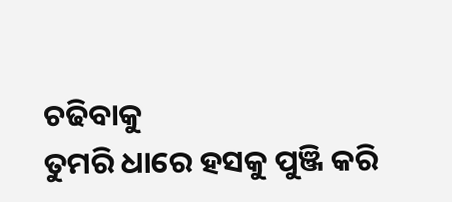ଚଢିବାକୁ
ତୁମରି ଧାରେ ହସକୁ ପୁଞ୍ଜି କରି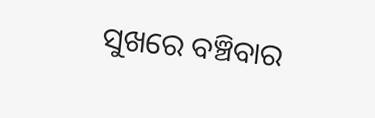ସୁଖରେ ବଞ୍ଚିବାର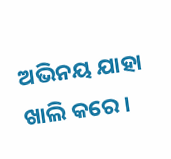ଅଭିନୟ ଯାହା ଖାଲି କରେ ।